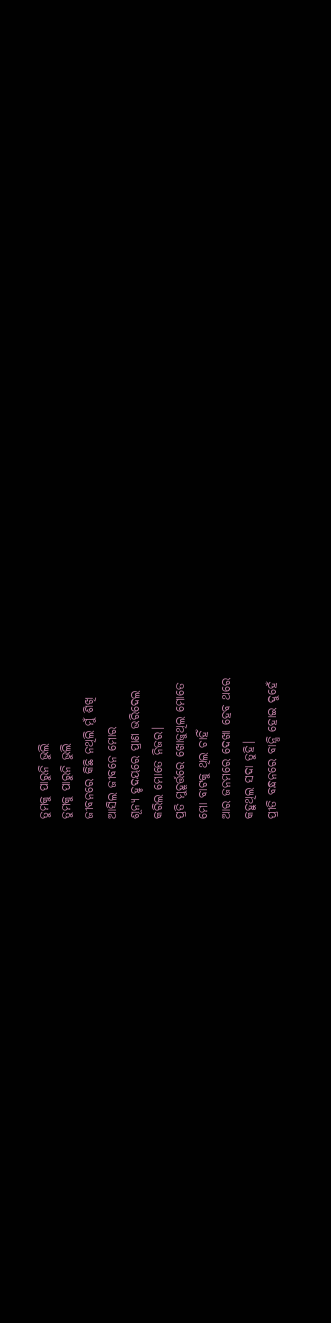ତୁମକୁ ପାରୁନି ଭୁଲି
ତୁମକୁ ପାରୁନି ଭୁଲି
ଜୀବନରେ କିଛି ନଥିଲି ମୁଁ ଶିଖି
ଆସିଲ ଜୀବନେ ମୋର
ଶୂନ୍ୟ ହୃଦୟରେ ପ୍ରାଣ ଭରିଦେଲ
କରିଲ ମୋତେ ନିଜର।
ପ୍ରତି ମୁହୂର୍ତ୍ତରେ ଖୋଜୁଥିଲ ମୋତେ
ମୋ ବାଟକୁ ଥିଲ ଚାହିଁ
ଆର ଜନମରେ ଦେଖା ହେବ ଥରେ
କହୁଥିଲ ସଦା ତୁହି।
ପ୍ରୀତି ବନ୍ଧନରେ ବାନ୍ଧି ହୋଇ ଦୁହେଁ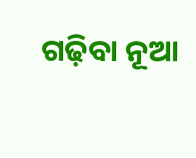ଗଢ଼ିବା ନୂଆ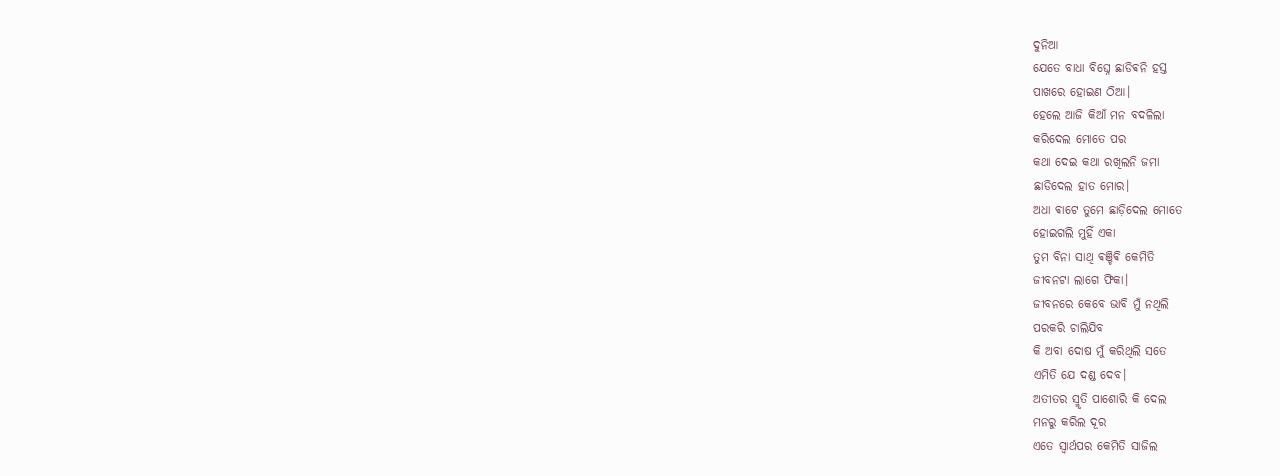ଦୁନିଆ
ଯେତେ ବାଧା ବିଘ୍ନେ ଛାଡିଵନି ହସ୍ତ
ପାଖରେ ହୋଇଣ ଠିଆ।
ହେଲେ ଆଜି କିଆଁ ମନ ବଦଳିଲା
କରିଦେଲ ମୋତେ ପର
କଥା ଦେଇ କଥା ରଖିଲନି ଜମା
ଛାଡିଦେଲ ହାତ ମୋର।
ଅଧା ଵାଟେ ତୁମେ ଛାଡ଼ିଦେଲ ମୋତେ
ହୋଇଗଲି ମୁହିଁ ଏକା
ତୁମ ବିନା ସାଥି ଵଞ୍ଚିଵି କେମିତି
ଜୀବନଟା ଲାଗେ ଫିକା।
ଜୀବନରେ କେବେ ଭାବି ମୁଁ ନଥିଲି
ପରକରି ଚାଲିଯିବ
କି ଅବା ଦୋଷ ମୁଁ କରିଥିଲି ସତେ
ଏମିତି ଯେ ଦଣ୍ଡ ଦେବ।
ଅତୀତର ସ୍ମୃତି ପାଶୋରି କି ଦେଲ
ମନରୁ କରିଲ ଦୂର
ଏତେ ସ୍ୱାର୍ଥପର କେମିତି ସାଜିଲ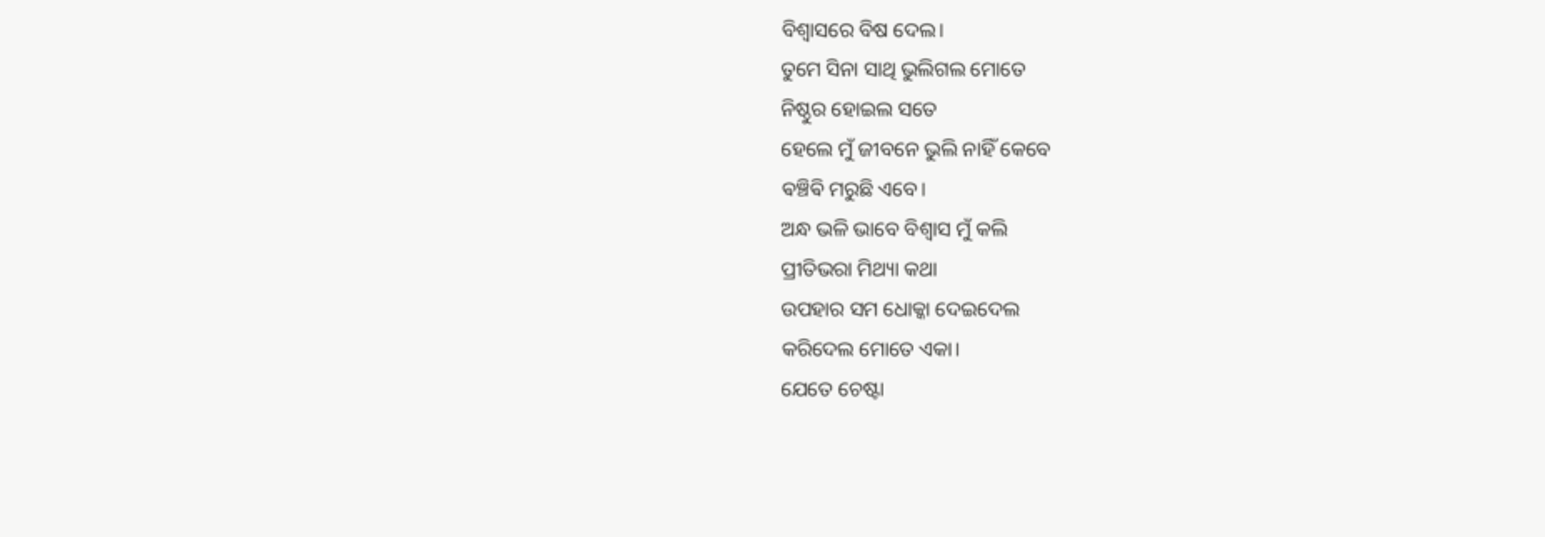ବିଶ୍ୱାସରେ ବିଷ ଦେଲ।
ତୁମେ ସିନା ସାଥି ଭୁଲିଗଲ ମୋତେ
ନିଷ୍ଠୁର ହୋଇଲ ସତେ
ହେଲେ ମୁଁ ଜୀବନେ ଭୁଲି ନାହିଁ କେବେ
ଵଞ୍ଚିଵି ମରୁଛି ଏବେ।
ଅନ୍ଧ ଭଳି ଭାବେ ବିଶ୍ୱାସ ମୁଁ କଲି
ପ୍ରୀତିଭରା ମିଥ୍ୟା କଥା
ଉପହାର ସମ ଧୋକ୍କା ଦେଇଦେଲ
କରିଦେଲ ମୋତେ ଏକା।
ଯେତେ ଚେଷ୍ଟା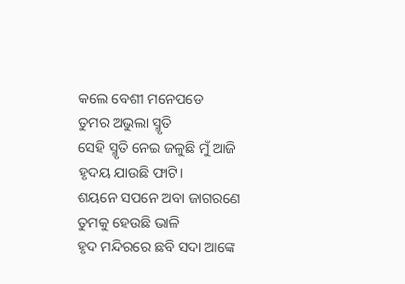କଲେ ବେଶୀ ମନେପଡେ
ତୁମର ଅଭୁଲା ସ୍ମୃତି
ସେହି ସ୍ମୃତି ନେଇ ଜଳୁଛି ମୁଁ ଆଜି
ହୃଦୟ ଯାଉଛି ଫାଟି।
ଶୟନେ ସପନେ ଅବା ଜାଗରଣେ
ତୁମକୁ ହେଉଛି ଭାଳି
ହୃଦ ମନ୍ଦିରରେ ଛବି ସଦା ଆଙ୍କେ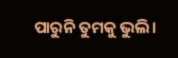ପାରୁନି ତୁମକୁ ଭୁଲି।